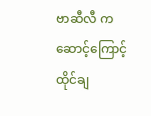ဗာဆီလီ က ဆောင့်ကြောင့် ထိုင်ချ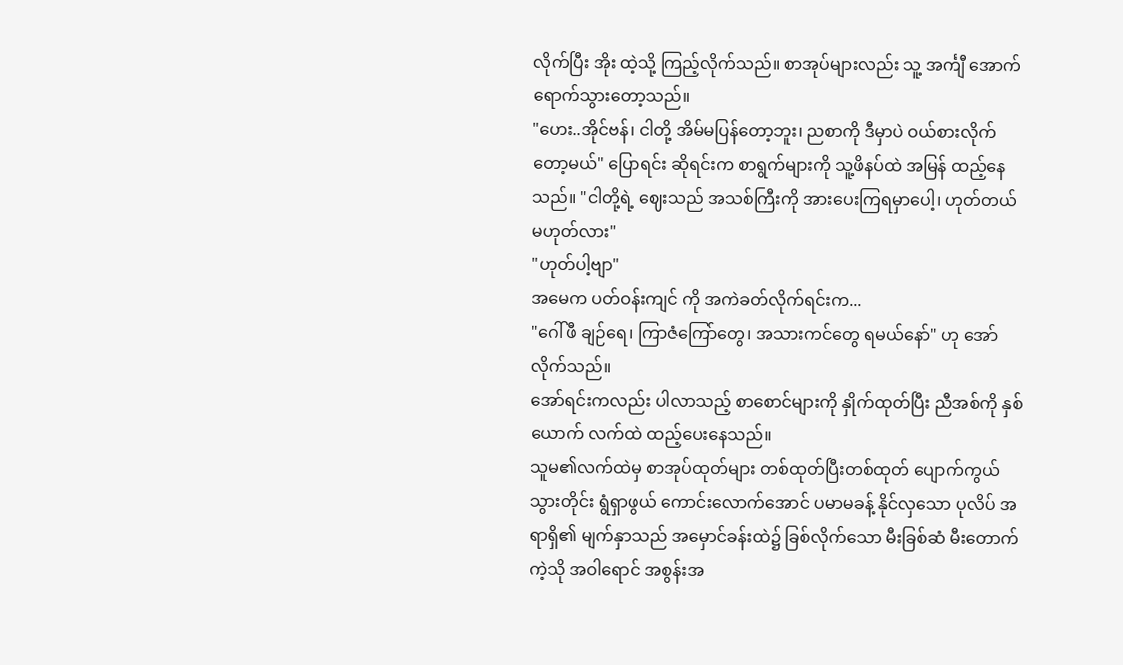လိုက်ပြီး အိုး ထဲ့သို့ ကြည့်လိုက်သည်။ စာအုပ်များလည်း သူ့ အင်္ကျီ အောက် ရောက်သွားတော့သည်။
"ဟေး..အိုင်ဗန်၊ ငါတို့ အိမ်မပြန်တော့ဘူး၊ ညစာကို ဒီမှာပဲ ဝယ်စားလိုက်တော့မယ်" ပြောရင်း ဆိုရင်းက စာရွက်များကို သူ့ဖိနပ်ထဲ အမြန် ထည့်နေသည်။ "ငါတို့ရဲ့ ဈေးသည် အသစ်ကြီးကို အားပေးကြရမှာပေါ့၊ ဟုတ်တယ် မဟုတ်လား"
"ဟုတ်ပါ့ဗျာ"
အမေက ပတ်ဝန်းကျင် ကို အကဲခတ်လိုက်ရင်းက...
"ဂေါ်ဖီ ချဉ်ရေ၊ ကြာဇံကြော်တွေ၊ အသားကင်တွေ ရမယ်နော်" ဟု အော်လိုက်သည်။
အော်ရင်းကလည်း ပါလာသည့် စာစောင်များကို နှိုက်ထုတ်ပြီး ညီအစ်ကို နှစ်ယောက် လက်ထဲ ထည့်ပေးနေသည်။
သူမ၏လက်ထဲမှ စာအုပ်ထုတ်များ တစ်ထုတ်ပြီးတစ်ထုတ် ပျောက်ကွယ်သွားတိုင်း ရွံရှာဖွယ် ကောင်းလောက်အောင် ပမာမခန့် နိုင်လှသော ပုလိပ် အရာရှိ၏ မျက်နှာသည် အမှောင်ခန်းထဲ၌ ခြစ်လိုက်သော မီးခြစ်ဆံ မီးတောက်ကဲ့သို အဝါရောင် အစွန်းအ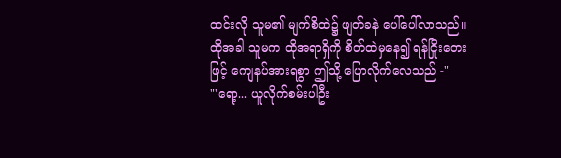ထင်းလို သူမ၏ မျက်စိထဲ၌ ဖျတ်ခနဲ ပေါ်ပေါ်လာသည်။ ထိုအခါ သူမက ထိုအရာရှိကို စိတ်ထဲမှနေ၍ ရန်ငြိုးတေးဖြင့် ကျေနပ်အားရစွာ ဤသို့ ပြောလိုက်လေသည် -"
"'ရော့... ယူလိုက်စမ်းပါဦး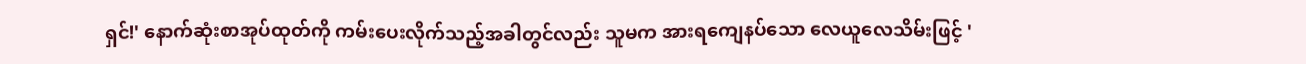ရှင်!' နောက်ဆုံးစာအုပ်ထုတ်ကို ကမ်းပေးလိုက်သည့်အခါတွင်လည်း သူမက အားရကျေနပ်သော လေယူလေသိမ်းဖြင့် '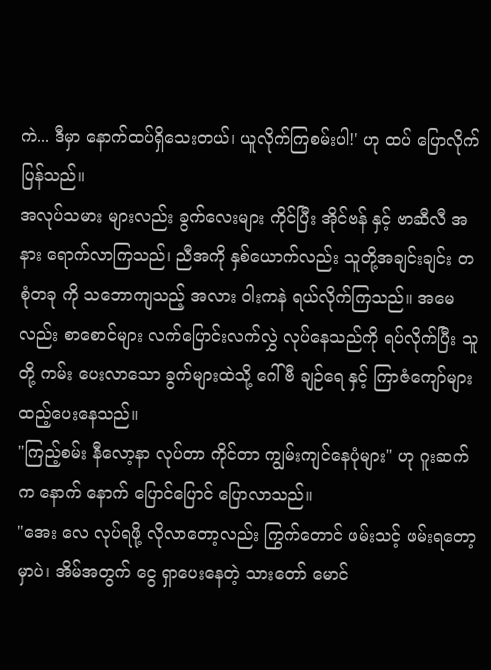ကဲ... ဒီမှာ နောက်ထပ်ရှိသေးတယ်၊ ယူလိုက်ကြစမ်းပါ!' ဟု ထပ် ပြောလိုက်ပြန်သည်။
အလုပ်သမား များလည်း ခွက်လေးများ ကိုင်ပြီး အိုင်ဗန် နှင့် ဗာဆီလီ အနား ရောက်လာကြသည်၊ ညီအကို နှစ်ယောက်လည်း သူတို့အချင်းချင်း တစုံတခု ကို သဘောကျသည့် အလား ဝါးကနဲ ရယ်လိုက်ကြသည်။ အမေလည်း စာစောင်များ လက်ပြောင်းလက်လွှဲ လုပ်နေသည်ကို ရပ်လိုက်ပြီး သူတို့ ကမ်း ပေးလာသော ခွက်များထဲသို့ ဂေါ်ဗီ ချဉ်ရေ နှင့် ကြာဇံကျော်များ ထည့်ပေးနေသည်။
"ကြည့်စမ်း နီလော့နာ လုပ်တာ ကိုင်တာ ကျွမ်းကျင်နေပုံများ" ဟု ဂူးဆက်က နောက် နောက် ပြောင်ပြောင် ပြောလာသည်။
"အေး လေ လုပ်ရဖို့ လိုလာတော့လည်း ကြွက်တောင် ဖမ်းသင့် ဖမ်းရတော့မှာပဲ၊ အိမ်အတွက် ငွေ ရှာပေးနေတဲ့ သားတော် မောင်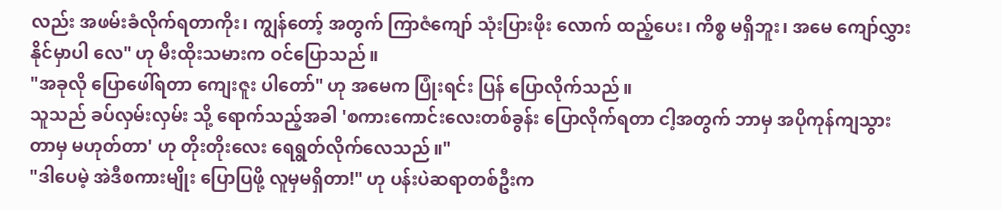လည်း အဖမ်းခံလိုက်ရတာကိုး၊ ကျွန်တော့် အတွက် ကြာဇံကျော် သုံးပြားဖိုး လောက် ထည့်ပေး၊ ကိစ္စ မရှိဘူး၊ အမေ ကျော်လွှားနိုင်မှာပါ လေ" ဟု မီးထိုးသမားက ဝင်ပြောသည်။
"အခုလို ပြောဖေါ်ရတာ ကျေးဇူး ပါတော်" ဟု အမေက ပြုံးရင်း ပြန် ပြောလိုက်သည်။
သူသည် ခပ်လှမ်းလှမ်း သို့ ရောက်သည့်အခါ 'စကားကောင်းလေးတစ်ခွန်း ပြောလိုက်ရတာ ငါ့အတွက် ဘာမှ အပိုကုန်ကျသွားတာမှ မဟုတ်တာ' ဟု တိုးတိုးလေး ရေရွတ်လိုက်လေသည်။"
"ဒါပေမဲ့ အဲဒီစကားမျိုး ပြောပြဖို့ လူမှမရှိတာ!" ဟု ပန်းပဲဆရာတစ်ဦးက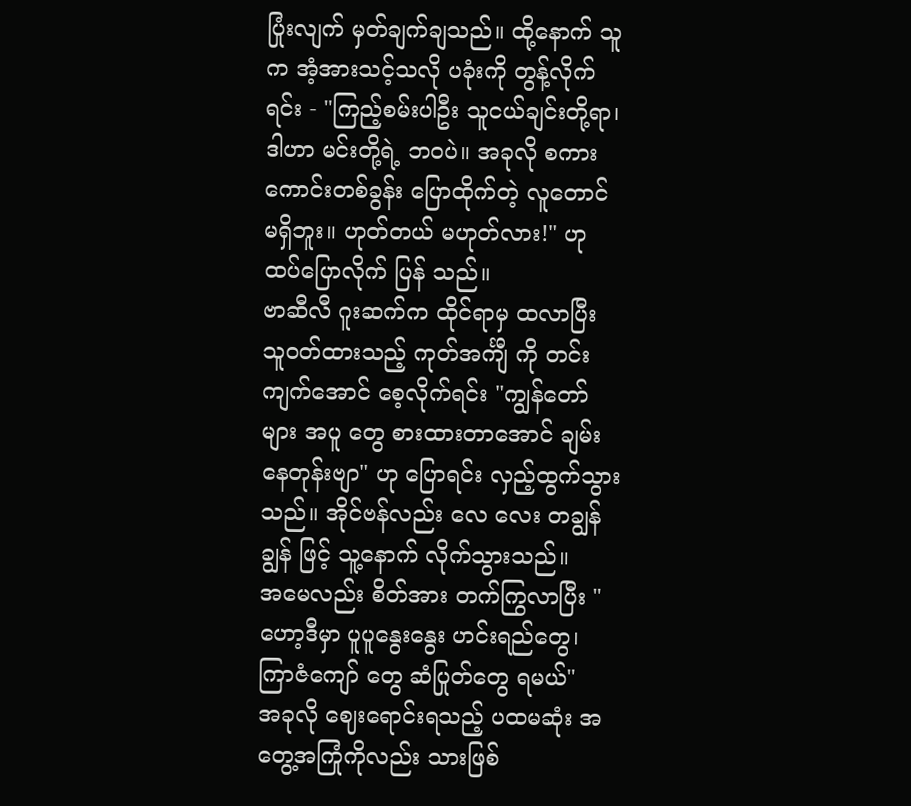ပြုံးလျက် မှတ်ချက်ချသည်။ ထို့နောက် သူက အံ့အားသင့်သလို ပခုံးကို တွန့်လိုက်ရင်း - "ကြည့်စမ်းပါဦး သူငယ်ချင်းတို့ရာ၊ ဒါဟာ မင်းတို့ရဲ့ ဘဝပဲ။ အခုလို စကားကောင်းတစ်ခွန်း ပြောထိုက်တဲ့ လူတောင် မရှိဘူး။ ဟုတ်တယ် မဟုတ်လား!" ဟု ထပ်ပြောလိုက် ပြန် သည်။
ဗာဆီလီ ဂူးဆက်က ထိုင်ရာမှ ထလာပြီး သူဝတ်ထားသည့် ကုတ်အင်္ကျီ ကို တင်းကျက်အောင် စေ့လိုက်ရင်း "ကျွန်တော်များ အပူ တွေ စားထားတာအောင် ချမ်းနေတုန်းဗျာ" ဟု ပြောရင်း လှည့်ထွက်သွားသည်။ အိုင်ဗန်လည်း လေ လေး တချွန်ချွန် ဖြင့် သူ့နောက် လိုက်သွားသည်။
အမေလည်း စိတ်အား တက်ကြွလာပြီး "ဟော့ဒီမှာ ပူပူနွေးနွေး ဟင်းရည်တွေ၊ ကြာဇံကျော် တွေ ဆံပြုတ်တွေ ရမယ်"
အခုလို ဈေးရောင်းရသည့် ပထမဆုံး အတွေ့အကြုံကိုလည်း သားဖြစ်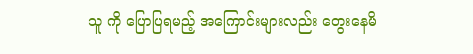သူ ကို ပြောပြရမည့် အကြောင်းများလည်း တွေးနေမိ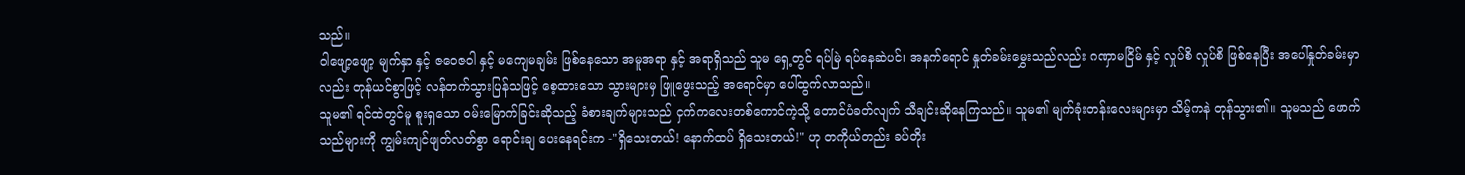သည်။
ဝါဖျော့ဖျော့ မျက်နှာ နှင့် ဇဝေဇဝါ နှင့် မကျေမချမ်း ဖြစ်နေသော အမူအရာ နှင့် အရာရှိသည် သူမ ရှေ့တွင် ရပ်မြဲ ရပ်နေဆဲပင်၊ အနက်ရောင် နှုတ်ခမ်းမွှေးသည်လည်း ဂဏှာမငြိမ် နှင့် လှုပ်စိ လှုပ်စိ ဖြစ်နေပြီး အပေါ်နှုတ်ခမ်းမှာလည်း တုန်ယင်စွာဖြင့် လန်တက်သွားပြန်သဖြင့် စေ့ထားသော သွားများမှ ဖြူဖွေးသည့် အရောင်မှာ ပေါ်ထွက်လာသည်။
သူမ၏ ရင်ထဲတွင်မူ စူးရှသော ဝမ်းမြောက်ခြင်းဆိုသည့် ခံစားချက်များသည် ငှက်ကလေးတစ်ကောင်ကဲ့သို့ တောင်ပံခတ်လျက် သီချင်းဆိုနေကြသည်။ သူမ၏ မျက်ခုံးတန်းလေးများမှာ သိမ့်ကနဲ တုန်သွား၏။ သူမသည် ဖောက်သည်များကို ကျွမ်းကျင်ဖျတ်လတ်စွာ ရောင်းချ ပေးနေရင်းက -"ရှိသေးတယ်! နောက်ထပ် ရှိသေးတယ်!" ဟု တကိုယ်တည်း ခပ်တိုး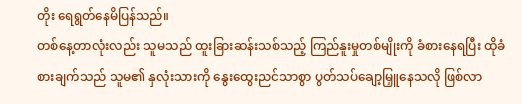တိုး ရေရွတ်နေမိပြန်သည်။
တစ်နေ့တာလုံးလည်း သူမသည် ထူးခြားဆန်းသစ်သည့် ကြည်နူးမှုတစ်မျိုးကို ခံစားနေရပြီး ထိုခံစားချက်သည် သူမ၏ နှလုံးသားကို နွေးထွေးညင်သာစွာ ပွတ်သပ်ချော့မြှူနေသလို ဖြစ်လာ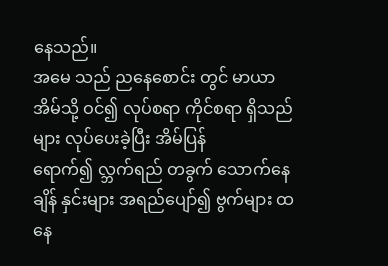နေသည်။
အမေ သည် ညနေစောင်း တွင် မာယာ အိမ်သို့ ဝင်၍ လုပ်စရာ ကိုင်စရာ ရှိသည်များ လုပ်ပေးခဲ့ပြီး အိမ်ပြန် ရောက်၍ လ္ဘက်ရည် တခွက် သောက်နေချိန် နှင်းများ အရည်ပျော်၍ ဗွက်များ ထနေ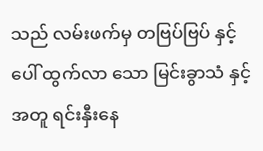သည် လမ်းဖက်မှ တဗြပ်ဗြပ် နှင့် ပေါ် ထွက်လာ သော မြင်းခွာသံ နှင့် အတူ ရင်းနှီးနေ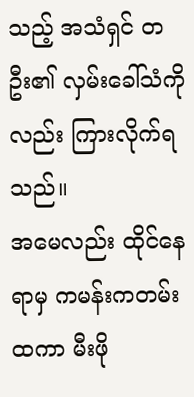သည့် အသံရှင် တဦး၏ လှမ်းခေါ်သံကိုလည်း ကြားလိုက်ရသည်။
အမေလည်း ထိုင်နေရာမှ ကမန်းကတမ်းထကာ မီးဖို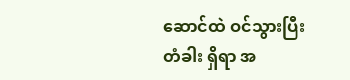ဆောင်ထဲ ဝင်သွားပြီး တံခါး ရှိရာ အ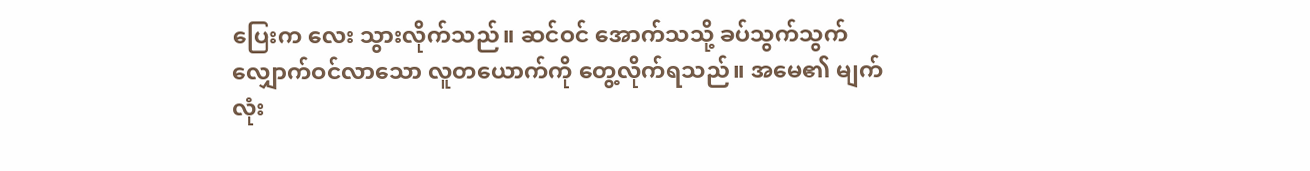ပြေးက လေး သွားလိုက်သည်။ ဆင်ဝင် အောက်သသို့ ခပ်သွက်သွက် လျှောက်ဝင်လာသော လူတယောက်ကို တွေ့လိုက်ရသည်။ အမေ၏ မျက်လုံး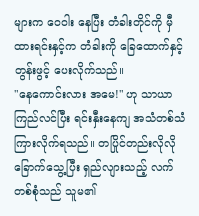များက ဝေဝါး နေပြီး တံခါးတိုင်ကို မှီထားရင်းနှင့်က တံခါးကို ခြေထောက်နှင့် တွန်းဖွင့် ပေးလိုက်သည်။
"နေကောင်းလား အမေ!" ဟု သာယာကြည်လင်ပြီး ရင်းနှီးနေကျ အသံတစ်သံ ကြားလိုက်ရသည်။ တပြိုင်တည်းလိုလို ခြောက်သွေ့ပြီး ရှည်လျားသည့် လက်တစ်စုံသည် သူမ၏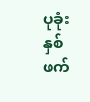ပုခုံးနှစ်ဖက်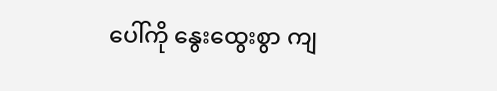ပေါ်ကို နွေးထွေးစွာ ကျ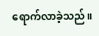ရောက်လာခဲ့သည်။